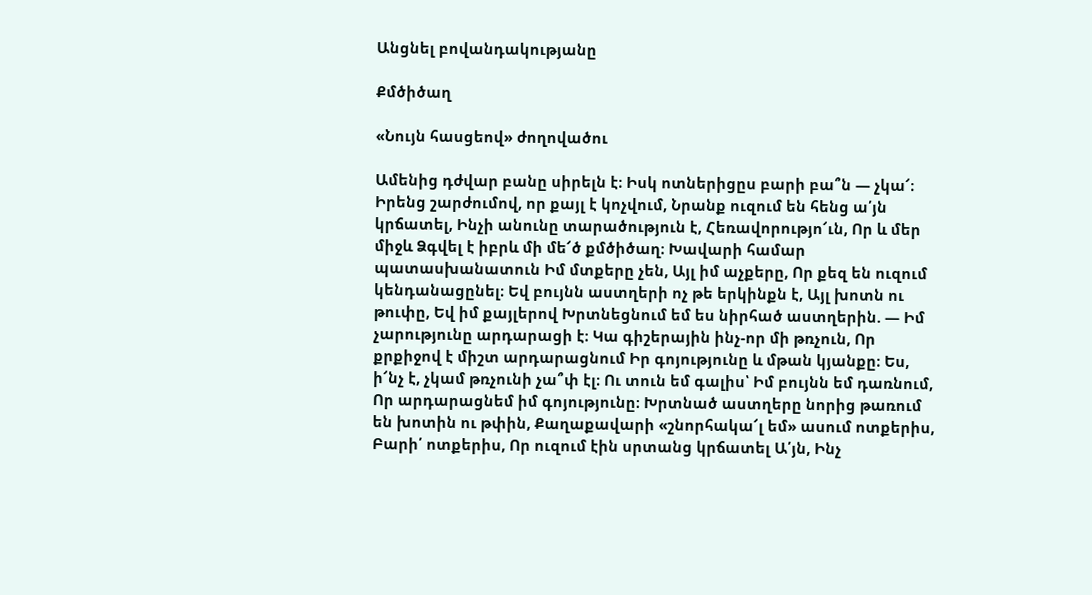Անցնել բովանդակությանը

Քմծիծաղ

«Նույն հասցեով» ժողովածու

Ամենից դժվար բանը սիրելն է։ Իսկ ոտներիցըս բարի բա՞ն — չկա՜։ Իրենց շարժումով, որ քայլ է կոչվում, Նրանք ուզում են հենց ա՛յն կրճատել, Ինչի անունը տարածություն է, Հեռավորությո՜ւն, Որ և մեր միջև Ձգվել է իբրև մի մե՜ծ քմծիծաղ։ Խավարի համար պատասխանատուն Իմ մտքերը չեն, Այլ իմ աչքերը, Որ քեզ են ուզում կենդանացընել։ Եվ բույնն աստղերի ոչ թե երկինքն է, Այլ խոտն ու թուփը, Եվ իմ քայլերով Խրտնեցնում եմ ես նիրհած աստղերին. — Իմ չարությունը արդարացի է։ Կա գիշերային ինչ-որ մի թռչուն, Որ քրքիջով է միշտ արդարացնում Իր գոյությունը և մթան կյանքը։ Ես, ի՜նչ է, չկամ թռչունի չա՞փ էլ։ Ու տուն եմ գալիս՝ Իմ բույնն եմ դառնում, Որ արդարացնեմ իմ գոյությունը։ Խրտնած աստղերը նորից թառում են խոտին ու թփին, Քաղաքավարի «շնորհակա՜լ եմ» ասում ոտքերիս, Բարի՛ ոտքերիս, Որ ուզում էին սրտանց կրճատել Ա՛յն, Ինչ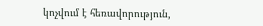կոչվում է հեռավորություն,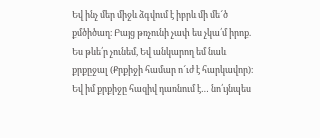Եվ ինչ մեր միջև ձգվում է իբրև մի մե՜ծ քմծիծաղ։ Բայց թռչունի չափ ես չկա՛մ իրոք. Ես թևե՛ր չունեմ, Եվ անկարող եմ նաև քրքըջալ (Քրքիջի համար ո՜ւժ է հարկավոր)։ Եվ իմ քրքիջը հազիվ դառնում է… նո՛ւյնպես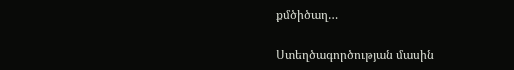քմծիծաղ…

Ստեղծագործության մասին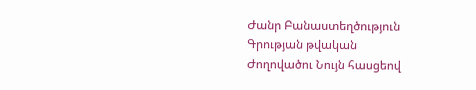Ժանր Բանաստեղծություն
Գրության թվական
Ժողովածու Նույն հասցեով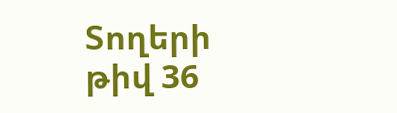Տողերի թիվ 36